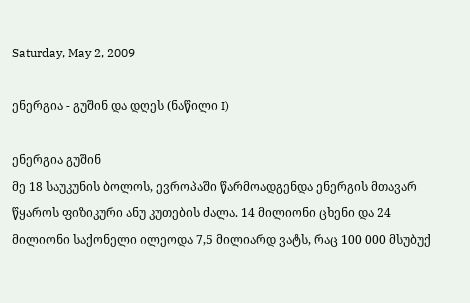Saturday, May 2, 2009

ენერგია - გუშინ და დღეს (ნაწილი I)

ენერგია გუშინ
მე 18 საუკუნის ბოლოს, ევროპაში წარმოადგენდა ენერგის მთავარ წყაროს ფიზიკური ანუ კუთების ძალა. 14 მილიონი ცხენი და 24 მილიონი საქონელი ილეოდა 7,5 მილიარდ ვატს, რაც 100 000 მსუბუქ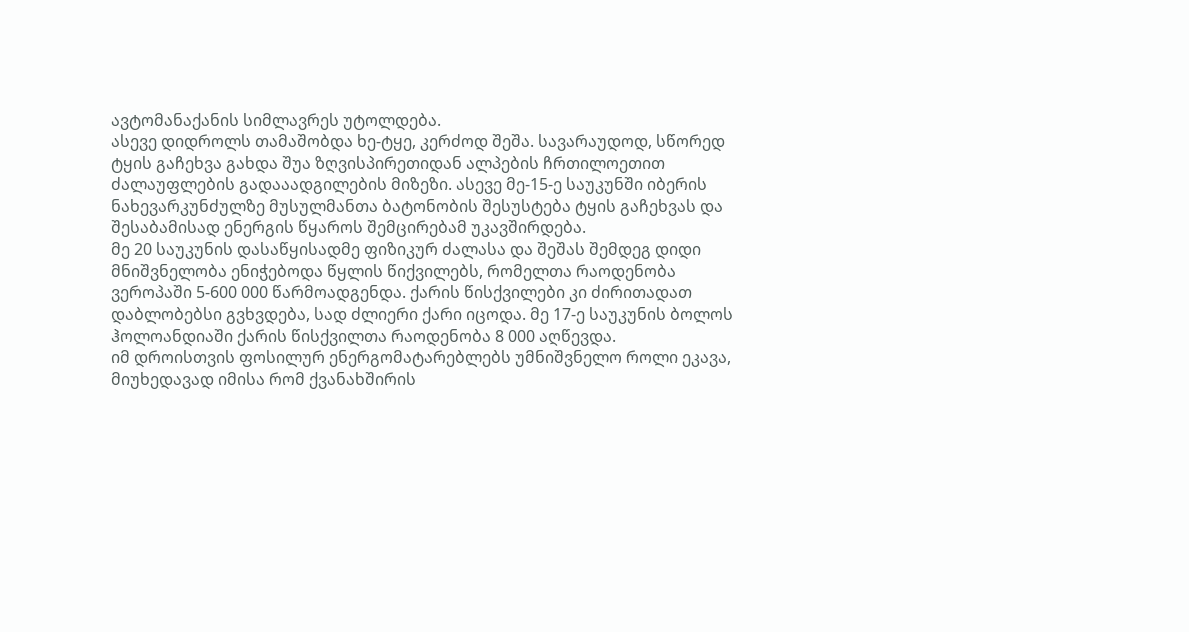ავტომანაქანის სიმლავრეს უტოლდება.
ასევე დიდროლს თამაშობდა ხე-ტყე, კერძოდ შეშა. სავარაუდოდ, სწორედ ტყის გაჩეხვა გახდა შუა ზღვისპირეთიდან ალპების ჩრთილოეთით ძალაუფლების გადააადგილების მიზეზი. ასევე მე-15-ე საუკუნში იბერის ნახევარკუნძულზე მუსულმანთა ბატონობის შესუსტება ტყის გაჩეხვას და შესაბამისად ენერგის წყაროს შემცირებამ უკავშირდება.
მე 20 საუკუნის დასაწყისადმე ფიზიკურ ძალასა და შეშას შემდეგ დიდი მნიშვნელობა ენიჭებოდა წყლის წიქვილებს, რომელთა რაოდენობა ვეროპაში 5-600 000 წარმოადგენდა. ქარის წისქვილები კი ძირითადათ დაბლობებსი გვხვდება, სად ძლიერი ქარი იცოდა. მე 17-ე საუკუნის ბოლოს ჰოლოანდიაში ქარის წისქვილთა რაოდენობა 8 000 აღწევდა.
იმ დროისთვის ფოსილურ ენერგომატარებლებს უმნიშვნელო როლი ეკავა, მიუხედავად იმისა რომ ქვანახშირის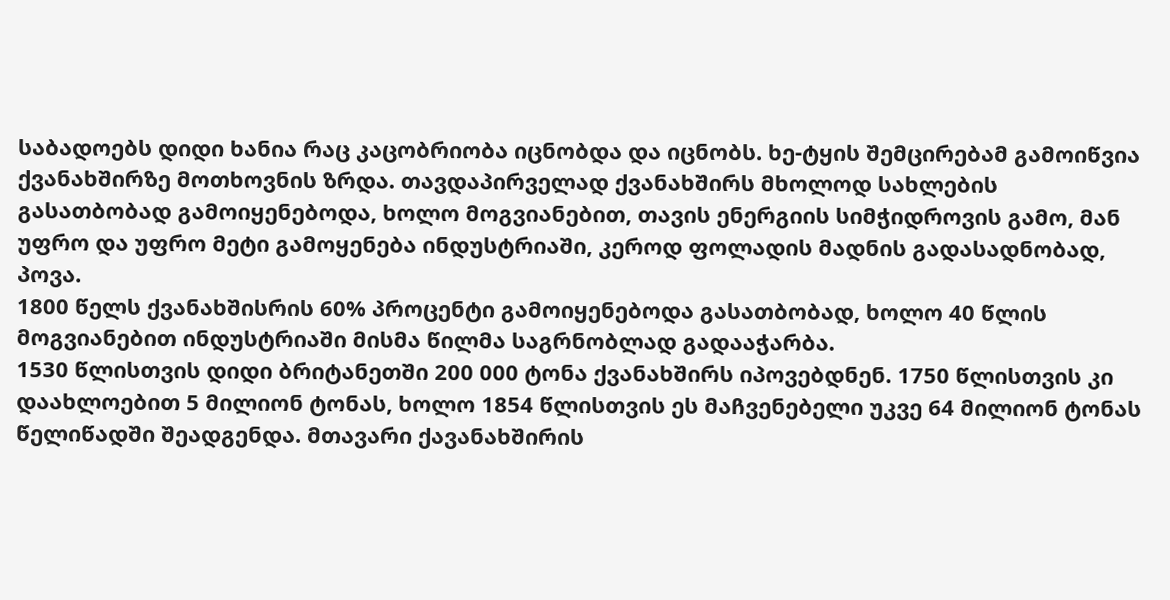საბადოებს დიდი ხანია რაც კაცობრიობა იცნობდა და იცნობს. ხე-ტყის შემცირებამ გამოიწვია ქვანახშირზე მოთხოვნის ზრდა. თავდაპირველად ქვანახშირს მხოლოდ სახლების გასათბობად გამოიყენებოდა, ხოლო მოგვიანებით, თავის ენერგიის სიმჭიდროვის გამო, მან უფრო და უფრო მეტი გამოყენება ინდუსტრიაში, კეროდ ფოლადის მადნის გადასადნობად, პოვა.
1800 წელს ქვანახშისრის 60% პროცენტი გამოიყენებოდა გასათბობად, ხოლო 40 წლის მოგვიანებით ინდუსტრიაში მისმა წილმა საგრნობლად გადააჭარბა.
1530 წლისთვის დიდი ბრიტანეთში 200 000 ტონა ქვანახშირს იპოვებდნენ. 1750 წლისთვის კი დაახლოებით 5 მილიონ ტონას, ხოლო 1854 წლისთვის ეს მაჩვენებელი უკვე 64 მილიონ ტონას წელიწადში შეადგენდა. მთავარი ქავანახშირის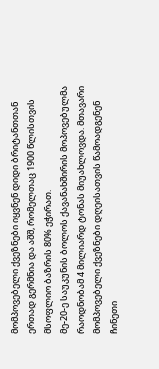მომპოვებელი ქვეზნები იყვნენ დიდი ბრიტანთთან ერთად გერმნია და აშშ, რომელთაც 1900 წლისთვის მსოფლიო ბაზრის 80% ეჭირათ.
მე-20-ე საუკუნის ბოლოს ქავანახშირის მოპოვებულმა რაოდნობამ 4 მილიარდ ტონას მიუახლოვდა. მთავარი მომპოვებელი ქვეზნები დღეისათვის წამოადგენენ ჩინეთი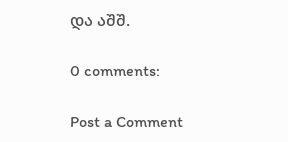და აშშ.

0 comments:

Post a Comment